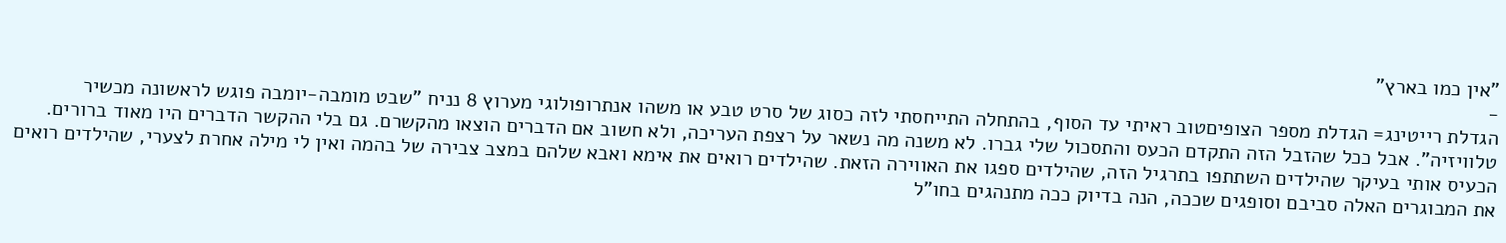"אין כמו בארץ"
-
הגדלת רייטינג= הגדלת מספר הצופיםטוב ראיתי עד הסוף, בהתחלה התייחסתי לזה כסוג של סרט טבע או משהו אנתרופולוגי מערוץ 8 נניח "שבט מומבה-יומבה פוגש לראשונה מכשיר טלוויזיה". אבל ככל שהזבל הזה התקדם הכעס והתסכול שלי גברו. לא משנה מה נשאר על רצפת העריכה, ולא חשוב אם הדברים הוצאו מהקשרם. גם בלי ההקשר הדברים היו מאוד ברורים.
הכעיס אותי בעיקר שהילדים השתתפו בתרגיל הזה, שהילדים ספגו את האווירה הזאת. שהילדים רואים את אימא ואבא שלהם במצב צבירה של בהמה ואין לי מילה אחרת לצערי, שהילדים רואים את המבוגרים האלה סביבם וסופגים שככה, הנה בדיוק ככה מתנהגים בחו"ל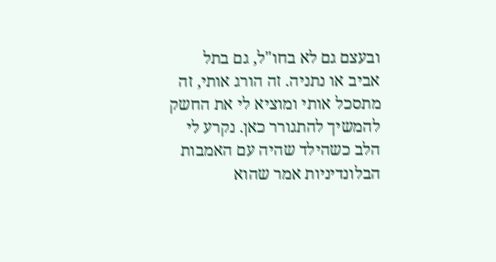ובעצם גם לא בחו"ל, גם בתל אביב או נתניה. זה הורג אותי, זה מתסכל אותי ומוציא לי את החשק להמשיך להתגורר כאן. נקרע לי הלב כשהילד שהיה עם האמבות הבלונדיניות אמר שהוא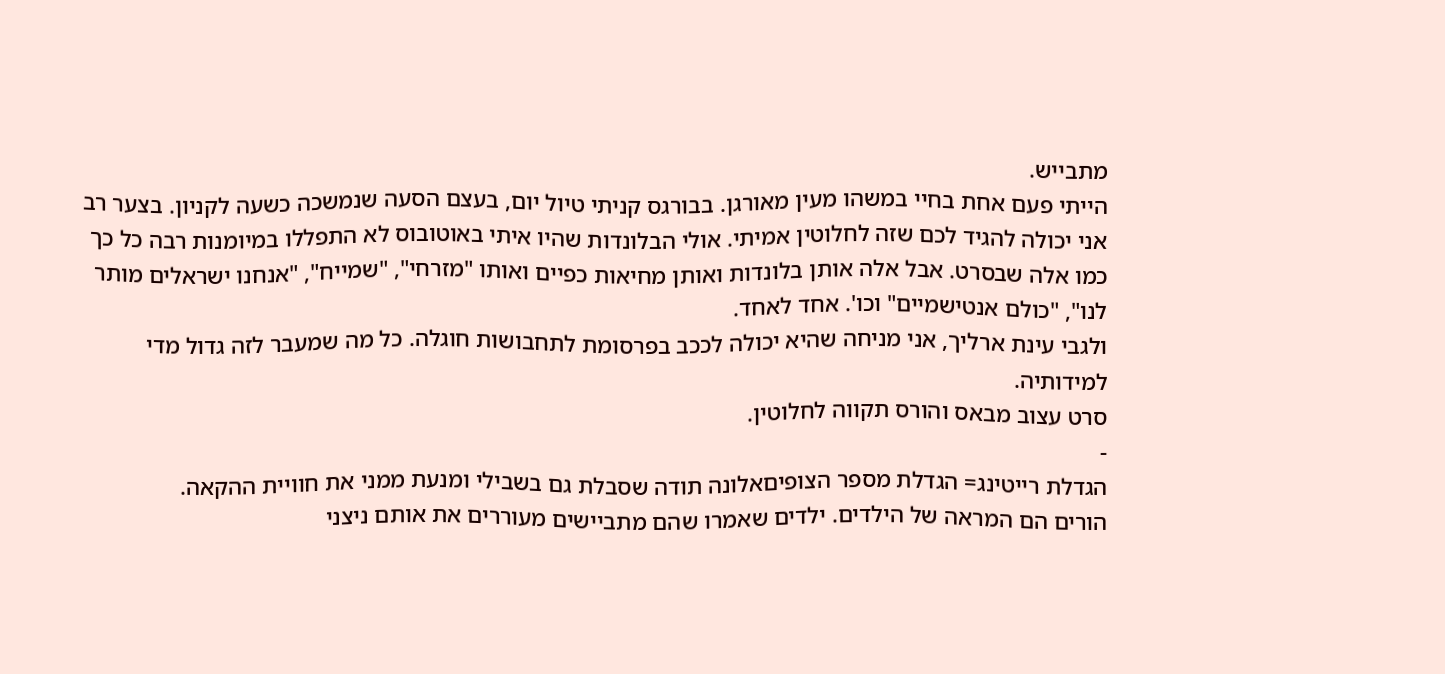מתבייש.
הייתי פעם אחת בחיי במשהו מעין מאורגן. בבורגס קניתי טיול יום, בעצם הסעה שנמשכה כשעה לקניון. בצער רב אני יכולה להגיד לכם שזה לחלוטין אמיתי. אולי הבלונדות שהיו איתי באוטובוס לא התפללו במיומנות רבה כל כך כמו אלה שבסרט. אבל אלה אותן בלונדות ואותן מחיאות כפיים ואותו "מזרחי", "שמייח", "אנחנו ישראלים מותר לנו", "כולם אנטישמיים" וכו'. אחד לאחד.
ולגבי עינת ארליך, אני מניחה שהיא יכולה לככב בפרסומת לתחבושות חוגלה. כל מה שמעבר לזה גדול מדי למידותיה.
סרט עצוב מבאס והורס תקווה לחלוטין.
-
הגדלת רייטינג= הגדלת מספר הצופיםאלונה תודה שסבלת גם בשבילי ומנעת ממני את חוויית ההקאה.
הורים הם המראה של הילדים. ילדים שאמרו שהם מתביישים מעוררים את אותם ניצני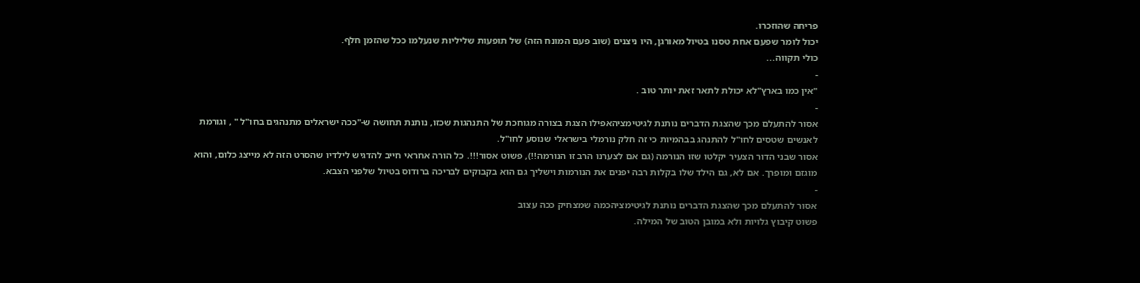פריחה שהוזכרו.
יכול לומר שפעם אחת טסנו בטיול מאורגן, היו ניצנים (שוב פעם המונח הזה) של תופעות שליליות שנעלמו ככל שהזמן חלף.
כולי תקווה...
-
"אין כמו בארץ"לא יכולת לתאר זאת יותר טוב .
-
אסור להתעלם מכך שהצגת הדברים נותנת לגיטימציהאפילו הצגת בצורה מגוחכת של התנהגות שכזו, נותנת תחושה ש-"ככה ישראלים מתנהגים בחו"ל " , וגורמת לאנשים שטסים לחו"ל להתנהג בבהמיות כי זה חלק נורמלי בישראלי שנוסע לחו"ל.
אסור שבני הדור הצעיר יקלטו שזו הנורמה (גם אם לצערנו הרב זו הנורמה!!), פשוט אסור!!!. כל הורה אחראי חייב להדגיש לילדיו שהסרט הזה לא מייצג כלום, והוא מוגזם ומופרך. אם לא, גם הילד שלו בקלות רבה יפנים את הנורמות וישליך גם הוא בקבוקים לבריכה ברודוס בטיול שלפני הצבא.
-
אסור להתעלם מכך שהצגת הדברים נותנת לגיטימציהכמה שמצחיק ככה עצוב
פשוט קיבוץ גלויות ולא במובן הטוב של המילה.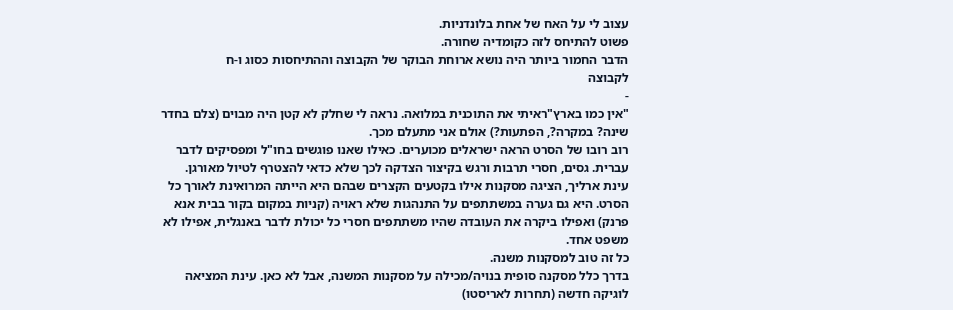עצוב לי על האח של אחת בלונדניות.
פשוט להתיחס לזה כקומדיה שחורה.
הדבר החמור ביותר היה נושא ארוחת הבוקר של הקבוצה וההתיחסות כסוג ו-ח
לקבוצה
-
"אין כמו בארץ"ראיתי את התוכנית במלואה. נראה לי שחלק לא קטן היה מבוים (צלם בחדר שינה? במקרה?, הפתעות?) אולם אני מתעלם מכך.
רוב רובו של הסרט הראה ישראלים מכוערים. כאילו שאנו פוגשים בחו"ל ומפסיקים לדבר עברית. גסים, חסרי תרבות ורגש בקיצור הצדקה לכך שלא כדאי להצטרף לטיול מאורגן. עינת ארליך, הציגה מסקנות אילו בקטעים הקצרים שבהם היא הייתה המרואינת לאורך כל הסרט. היא גם גערה במשתתפים על התנהגות שלא ראויה (קניות במקום בקור בבית אנא פרנק) ואפילו ביקרה את העובדה שהיו משתתפים חסרי כל יכולת לדבר באנגלית, אפילו לא משפט אחד.
כל זה טוב למסקנות משנה.
בדרך כלל מסקנה סופית בנויה/מכילה על מסקנות המשנה, אבל לא כאן. עינת המציאה לוגיקה חדשה (תחרות לאריסטו)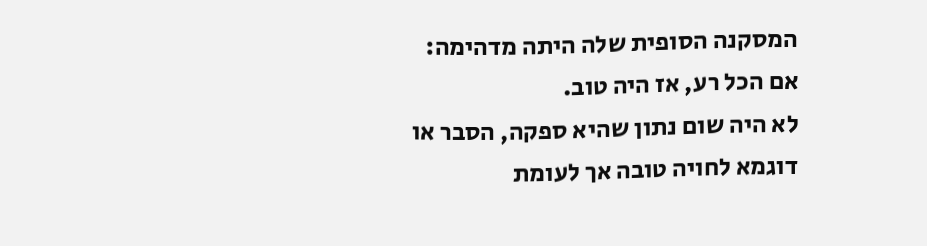המסקנה הסופית שלה היתה מדהימה:
אם הכל רע, אז היה טוב.
לא היה שום נתון שהיא ספקה, הסבר או דוגמא לחויה טובה אך לעומת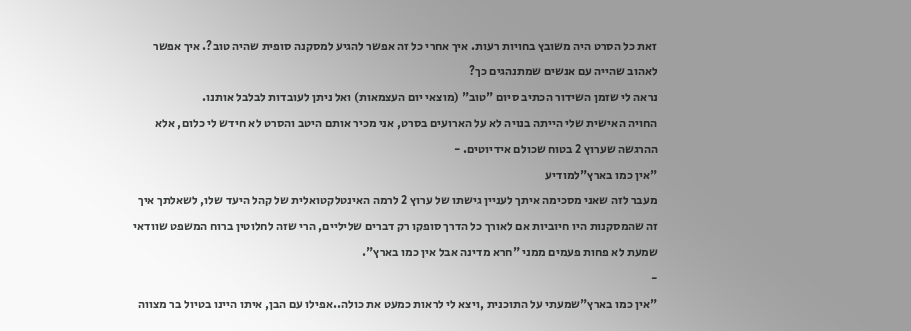זאת כל הסרט היה משובץ בחויות רעות. איך אחרי כל זה אפשר להגיע למסקנה סופית שהיה טוב?. איך אפשר לאהוב שהייה עם אנשים שמתנהגים כך?
נראה לי שזמן השידור הכתיב סיום "טוב" (מוצאי יום העצמאות) ואל ניתן לעובדות לבלבל אותנו.
החויה האישית שלי הייתה בנויה לא על הארועים בסרט, אני מכיר אותם היטב והסרט לא חידש לי כלום, אלא ההרגשה שערוץ 2 בטוח שכולם אידיוטים. -
"אין כמו בארץ"למודיע
מעבר לזה שאני מסכימה איתך לעניין גישתו של ערוץ 2 לרמה האינטלקטואלית של קהל היעד שלו, לשאלתך איך זה שהמסקנות היו חיוביות אם לאורך כל הדרך סופקו רק דברים שליליים, הרי שזה לחלוטין ברוח המשפט שוודאי שמעת לא פחות פעמים ממני "חרא מדינה אבל אין כמו בארץ".
-
"אין כמו בארץ"שמעתי על התוכנית ,ויצא לי לראות כמעט את כולה..אפילו עם הבן, איתו היינו בטיול בר מצווה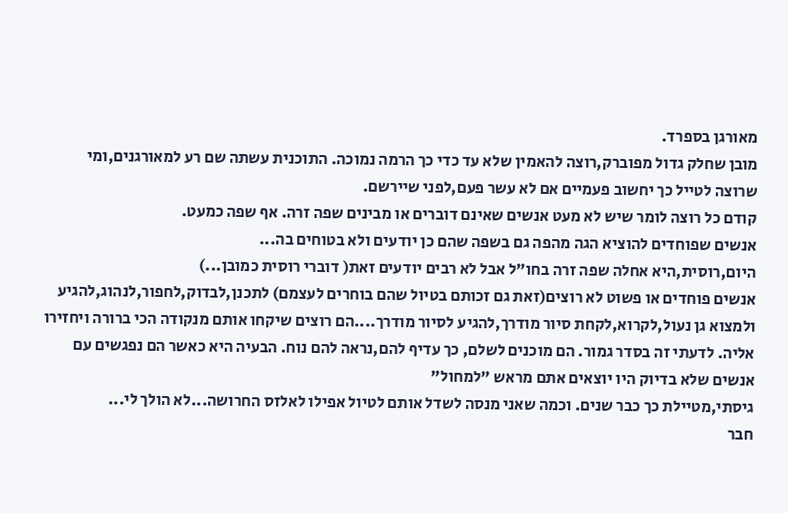מאורגן בספרד.
מובן שחלק גדול מפוברק,רוצה להאמין שלא עד כדי כך הרמה נמוכה. התוכנית עשתה שם רע למאורגנים,ומי שרוצה לטייל כך יחשוב פעמיים אם לא עשר פעם,לפני שיירשם.
קודם כל רוצה לומר שיש לא מעט אנשים שאינם דוברים או מבינים שפה זרה. אף שפה כמעט.
אנשים שפוחדים להוציא הגה מהפה גם בשפה שהם כן יודעים ולא בטוחים בה...
היום,רוסית,היא אחלה שפה זרה בחו"ל אבל לא רבים יודעים זאת( דוברי רוסית כמובן...)
אנשים פוחדים או פשוט לא רוצים(זאת גם זכותם בטיול שהם בוחרים לעצמם) לתכנן,לבדוק,לחפור,לנהוג,להגיע ולמצוא גן נעול,לקרוא,לקחת סיור מודרך,להגיע לסיור מודרך....הם רוצים שיקחו אותם מנקודה הכי ברורה ויחזירו אליה. לדעתי זה בסדר גמור. הם מוכנים לשלם, כך עדיף להם,נראה להם נוח. הבעיה היא כאשר הם נפגשים עם אנשים שלא בדיוק היו יוצאים אתם מראש "למחול"
גיסתי,מטיילת כך כבר שנים. וכמה שאני מנסה לשדל אותם לטיול אפילו לאלזס החרושה...לא הולך לי...
חבר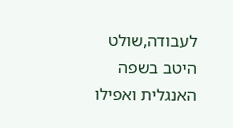לעבודה,שולט היטב בשפה האנגלית ואפילו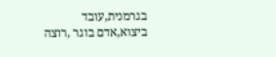בגרמנית,עובד ביצוא,אדם בוגר ,רוצה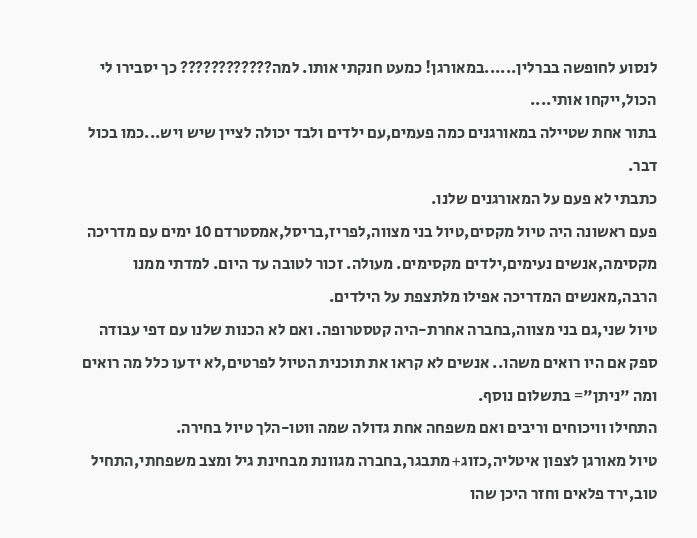לנסוע לחופשה בברלין......במאורגן! כמעט חנקתי אותו. למה???????????? כך יסבירו לי הכול,ייקחו אותי....
בתור אחת שטיילה במאורגנים כמה פעמים,עם ילדים ולבד יכולה לציין שיש ויש...כמו בכול דבר.
כתבתי לא פעם על המאורגנים שלנו.
פעם ראשונה היה טיול מקסים,טיול בני מצווה,לפריז,בריסל,אמסטרדם 10 ימים עם מדריכה מקסימה,אנשים נעימים,ילדים מקסימים. מעולה. זכור לטובה עד היום. למדתי ממנו הרבה,מאנשים המדריכה אפילו מלתצפת על הילדים.
טיול שני,גם בני מצווה,בחברה אחרת-היה קטסטרופה. ואם לא הכנות שלנו עם דפי עבודה ספק אם היו רואים משהו.. אנשים לא קראו את תוכנית הטיול לפרטים,לא ידעו כלל מה רואים ומה "ניתן"= בתשלום נוסף.
התחילו וויכוחים וריבים ואם משפחה אחת גדולה שמה ווטו-הלך טיול בחירה.
טיול מאורגן לצפון איטליה,כזוג+מתבגר,בחברה מגוונת מבחינת גיל ומצב משפחתי,התחיל טוב,ירד פלאים וחזר היכן שהו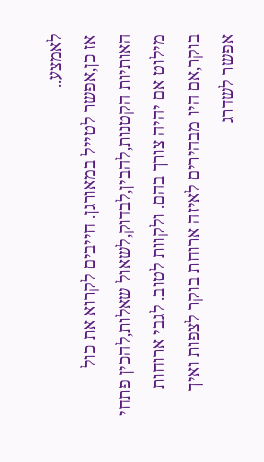לאמצע..
אז כן,אפשר לטייל במאורגן. חייבים לקרוא את כול האותיות הקטנות,להבין,לבדוק,לשאול שאלות,להכין פתחי מילוט אם יהיה צורך בהם. ולקוות לטוב. לגבי ארוחות בוקר,אם היו מבהירים לאיזה ארוחת בוקר לצפות ואיך אפשר לשדרג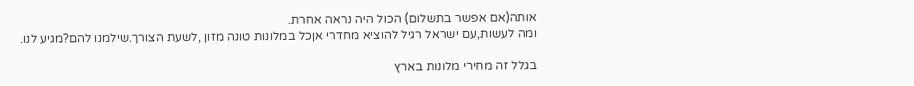אותה(אם אפשר בתשלום) הכול היה נראה אחרת.
ומה לעשות,עם ישראל רגיל להוציא מחדרי אןכל במלונות טונה מזון ,לשעת הצורך.שילמנו להם?מגיע לנו.

בגלל זה מחירי מלונות בארץ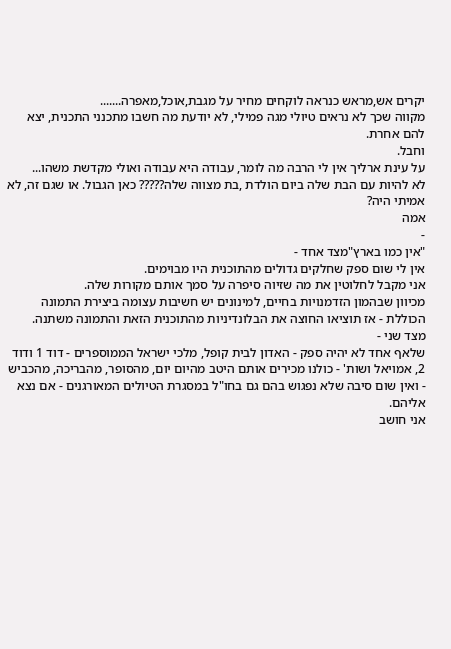יקרים אש,מראש כנראה לוקחים מחיר על מגבת,אוכל,מאפרה.......
מקווה שכך לא נראים טיולי מגה פמילי, לא יודעת מה חשבו מתכנני התכנית, יצא להם אחרת.
וחבל.
על עינת ארליך אין לי הרבה מה לומר, עבודה היא עבודה ואולי מקדשת משהו...
לא להיות עם הבת שלה ביום הולדת ,בת מצווה שלה????? כאן הגבול. או שגם זה, לא אמיתי היה?
אמה
-
"אין כמו בארץ"מצד אחד -
אין לי שום ספק שחלקים גדולים מהתוכנית היו מבוימים.
אני מקבל לחלוטין את מה שזיוה סיפרה על סמך אותם מקורות שלה.
מכיוון שבהמון הזדמנויות בחיים, למינונים יש חשיבות עצומה ביצירת התמונה הכוללת - אז תוציאו החוצה את הבלונדיניות מהתוכנית הזאת והתמונה משתנה.
מצד שני -
שלאף אחד לא יהיה ספק - האדון לבית קופל, מלכי ישראל הממוספרים - דוד 1 ודוד 2, אמויאל ושות' - כולנו מכירים אותם היטב מהיום יום, מהסופר, מהבריכה, מהכביש - ואין שום סיבה שלא נפגוש בהם גם בחו"ל במסגרת הטיולים המאורגנים - אם נצא אליהם.
אני חושב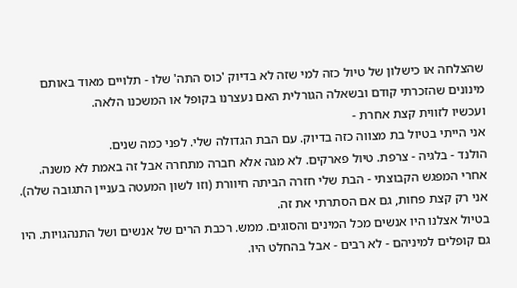שהצלחה או כישלון של טיול כזה למי שזה לא בדיוק 'כוס התה' שלו - תלויים מאוד באותם מינונים שהזכרתי קודם ובשאלה הגורלית האם נעצרנו בקופל או המשכנו הלאה.
ועכשיו לזווית קצת אחרת -
אני הייתי בטיול בת מצווה כזה בדיוק. עם הבת הגדולה שלי. לפני כמה שנים.
הולנד - בלגיה - צרפת. טיול פארקים. לא מגה אלא חברה מתחרה אבל זה באמת לא משנה.
אחרי המפגש הקבוצתי - הבת שלי חזרה הביתה חיוורת (וזו לשון המעטה בעניין התגובה שלה). אני רק קצת פחות, גם אם הסתרתי את זה.
בטיול אצלנו היו אנשים מכל המינים והסוגים. ממש. רכבת הרים של אנשים ושל התנהגויות. היו גם קופלים למיניהם - לא רבים - אבל בהחלט היו.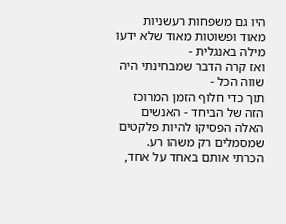היו גם משפחות רעשניות מאוד ופשוטות מאוד שלא ידעו מילה באנגלית -
ואז קרה הדבר שמבחינתי היה שווה הכל -
תוך כדי חלוף הזמן המרוכז הזה של הביחד - האנשים האלה הפסיקו להיות פלקטים שמסמלים רק משהו רע.
הכרתי אותם באחד על אחד,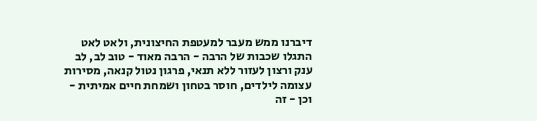דיברנו ממש מעבר למעטפת החיצונית, ולאט לאט התגלו שכבות של הרבה - הרבה מאוד - טוב לב, לב ענק ורצון לעזור ללא תנאי, פרגון נטול קנאה, מסירות עצומה לילדים, חוסר בטחון ושמחת חיים אמיתית - וכן - זה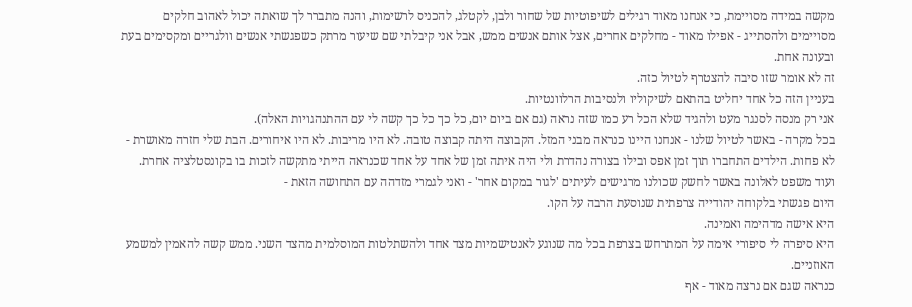מקשה במידה מסויימת, כי אנחנו מאוד רגילים לשיפוטיות של שחור ולבן, לקטלג, להכניס לרשימות, והנה מתברר לך שואתה יכול לאהוב חלקים מסויימים ולהסתייג - אפילו מאוד - מחלקים אחרים, אצל אותם אנשים ממש, אבל אני קיבלתי שם שיעור מרתק כשפגשתי אנשים וולגריים ומקסימים בעת ובעונה אחת.
זה לא אומר שזו סיבה להצטרף לטיול כזה.
בעניין הזה כל אחד יחליט בהתאם לשיקוליו ולנסיבות הרלוונטיות.
אני רק מנסה לסנגר מעט ולהגיד שלא הכל רע כמו שזה נראה (גם אם ביום יום, כל כך כל כך קשה לי עם ההתנהגויות האלה).
בכל מקרה - באשר לטיול שלנו - אנחנו היינו כנראה מבני המזל. הקבוצה היתה קבוצה טובה. לא היו מריבות. לא היו איחורים. הבת שלי חזרה מאושרת - לא פחות. הילדים התחברו תוך זמן אפס ובילו בצורה נהדרת ולי היה איתה זמן של אחד על אחד שכנראה הייתי מתקשה לזכות בו בקונסטלציה אחרת.
ועוד משפט לאלונה באשר לחשק שכולנו מרגישים לעיתים 'לגור במקום אחר' - ואני לגמרי מזדהה עם התחושה הזאת -
היום פגשתי בלקוחה יהודייה צרפתית שנוסעת הרבה על הקו.
היא אישה מדהימה ואמינה.
היא סיפרה לי סיפורי אימה על המתרחש בצרפת בכל מה שנוגע לאנטישמיות מצד אחד ולהשתלטות המוסלמית מהצד השני. ממש קשה להאמין למשמע האוזניים.
כנראה שגם אם נרצה מאוד - אף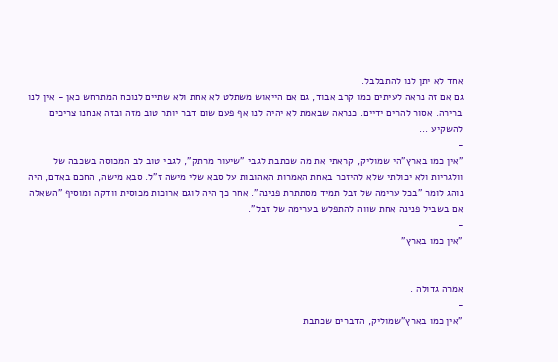אחד לא יתן לנו להתבלבל.
גם אם זה נראה לעיתים כמו קרב אבוד, גם אם הייאוש משתלט לא אחת ולא שתיים לנוכח המתרחש כאן - אין לנו ברירה. אסור להרים ידיים. כנראה שבאמת לא יהיה לנו אף פעם שום דבר יותר טוב מזה ובזה אנחנו צריכים להשקיע ...
-
"אין כמו בארץ"הי שמוליק, קראתי את מה שכתבת לגבי "שיעור מרתק", לגבי טוב לב המכוסה בשכבה של וולגריות ולא יכולתי שלא להיזכר באחת האמרות האהובות על סבא שלי מישה ז"ל. סבא מישה, החכם באדם, היה נוהג לומר "בכל ערימה של זבל תמיד מסתתרת פנינה". אחר כך היה לוגם ארוכות מכוסית וודקה ומוסיף "השאלה אם בשביל פנינה אחת שווה להתפלש בערימה של זבל".
-
"אין כמו בארץ"


אמרה גדולה .
-
"אין כמו בארץ"שמוליק, הדברים שכתבת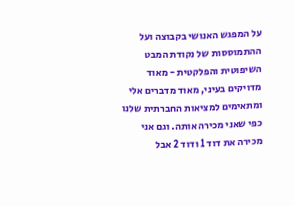על המפגש האנושי בקבוצה ועל ההתמוססות של נקודת המבט השיפוטית והפלקטית - מאוד מדויקים בעיני, מאוד מדברים אלי ומתאימים למציאות החברתית שלנו כפי שאני מכירה אותה. וגם אני מכירה את דוד 1 ודוד 2 אבל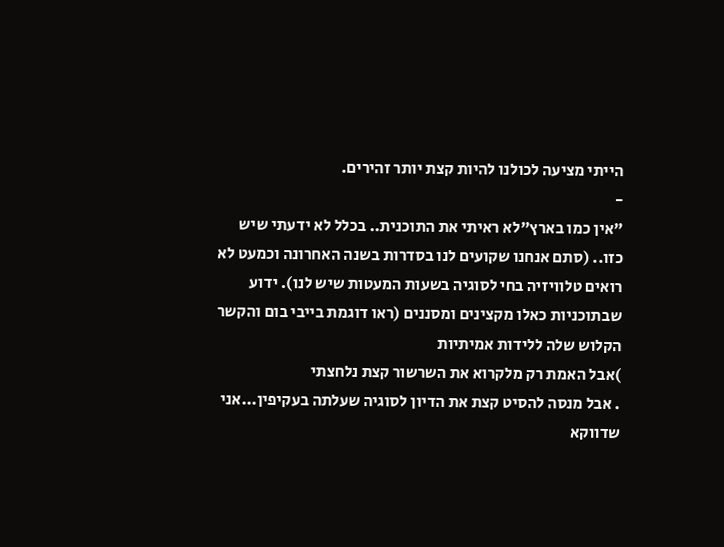הייתי מציעה לכולנו להיות קצת יותר זהירים.
-
"אין כמו בארץ"לא ראיתי את התוכנית.. בכלל לא ידעתי שיש כזו.. (סתם אנחנו שקועים לנו בסדרות בשנה האחרונה וכמעט לא רואים טלוויזיה בחי לסוגיה בשעות המעטות שיש לנו). ידוע שבתוכניות כאלו מקצינים ומסננים (ראו דוגמת בייבי בום והקשר הקלוש שלה ללידות אמיתיות
)אבל האמת רק מלקרוא את השרשור קצת נלחצתי
. אבל מנסה להסיט קצת את הדיון לסוגיה שעלתה בעקיפין...אני שדווקא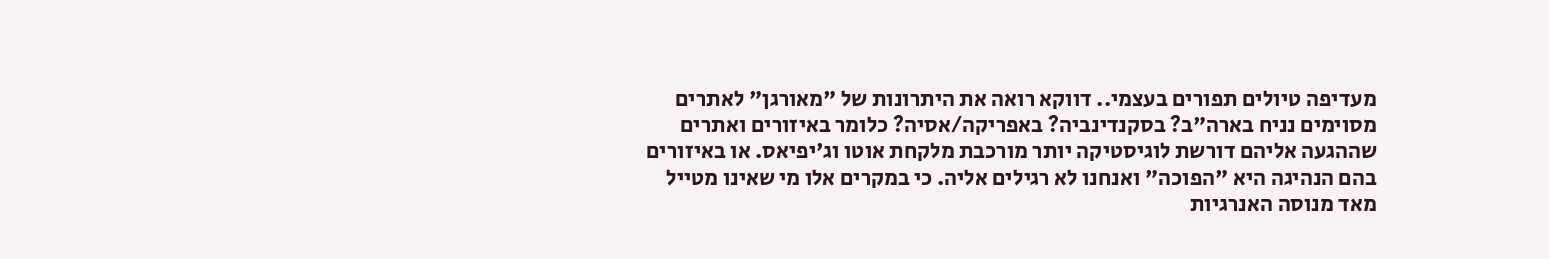מעדיפה טיולים תפורים בעצמי.. דווקא רואה את היתרונות של "מאורגן" לאתרים מסוימים נניח בארה"ב? בסקנדינביה? באפריקה/אסיה? כלומר באיזורים ואתרים שההגעה אליהם דורשת לוגיסטיקה יותר מורכבת מלקחת אוטו וג'יפיאס. או באיזורים בהם הנהיגה היא "הפוכה" ואנחנו לא רגילים אליה. כי במקרים אלו מי שאינו מטייל מאד מנוסה האנרגיות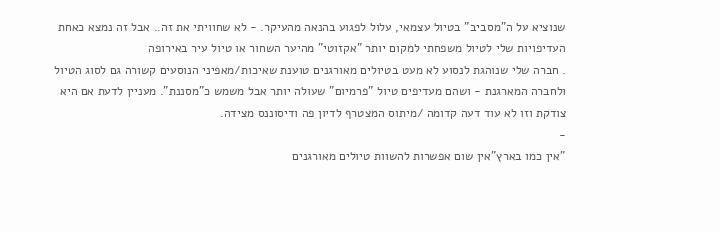שנוציא על ה"מסביב" בטיול עצמאי, עלול לפגוע בהנאה מהעיקר. - לא שחוויתי את זה.. אבל זה נמצא כאחת העדיפויות שלי לטיול משפחתי למקום יותר "אקזוטי" מהיער השחור או טיול עיר באירופה
. חברה שלי שנוהגת לנסוע לא מעט בטיולים מאורגנים טוענת שאיכות/מאפיני הנוסעים קשורה גם לסוג הטיול ולחברה המארגנת - ושהם מעדיפים טיול "פרמיום" שעולה יותר אבל משמש כ"מסננת". מעניין לדעת אם היא צודקת וזו לא עוד דעה קדומה /מיתוס המצטרף לדיון פה ודיסוננס מצידה.
-
"אין כמו בארץ"אין שום אפשרות להשוות טיולים מאורגנים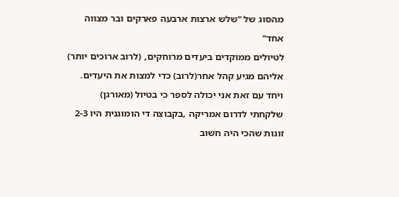מהסוג של "שלש ארצות ארבעה פארקים ובר מצווה אחד"
לטיולים ממוקדים ביעדים מרוחקים, (לרוב ארוכים יותר) אליהם מגיע קהל אחר(לרוב) כדי למצות את היעדים.
ויחד עם זאת אני יכולה לספר כי בטיול (מאורגן) שלקחתי לדרום אמריקה ,בקבוצה די הומוגנית היו 2-3 זוגות שהכי היה חשוב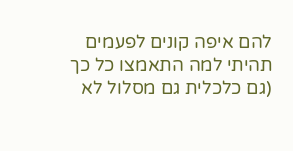להם איפה קונים לפעמים תהיתי למה התאמצו כל כך (גם כלכלית גם מסלול לא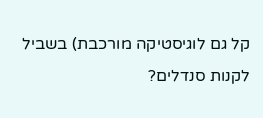קל גם לוגיסטיקה מורכבת) בשביל לקנות סנדלים?